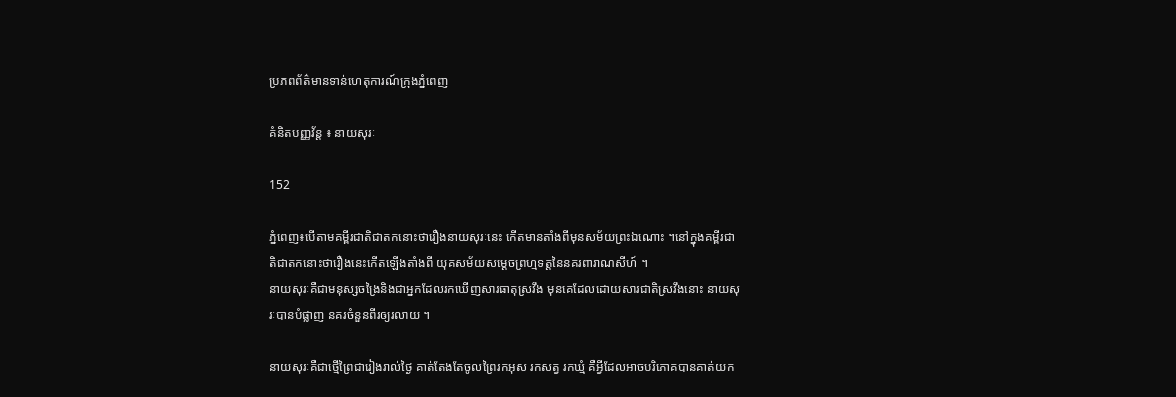ប្រភពព័ត៌មានទាន់ហេតុការណ៍ក្រុងភ្នំពេញ

គំនិតបញ្ញវ័ន្ដ ៖ នាយសុរៈ

152

ភ្នំពេញ៖បើតាមគម្ពីរជាតិជាតកនោះថារឿងនាយសុរៈនេះ កើតមានតាំងពីមុនសម័យព្រះឯណោះ ។នៅក្នុងគម្ពីរជាតិជាតកនោះថារឿងនេះកើតឡើងតាំងពី យុគសម័យសម្ដេចព្រហ្មទត្តនៃនគរពារាណសីហ៍ ។
នាយសុរៈគឺជាមនុស្សចង្រៃនិងជាអ្នកដែលរកឃើញសារធាតុស្រវឹង មុនគេដែលដោយសារជាតិស្រវឹងនោះ នាយសុរៈបានបំផ្លាញ នគរចំនួនពីរឲ្យរលាយ ។

នាយសុរៈគឺជាថ្មើព្រៃជារៀងរាល់ថ្ងៃ គាត់តែងតែចូលព្រៃរកអុស រកសត្វ រកឃ្មំ គឺអ្វីដែលអាចបរិភោគបានគាត់យក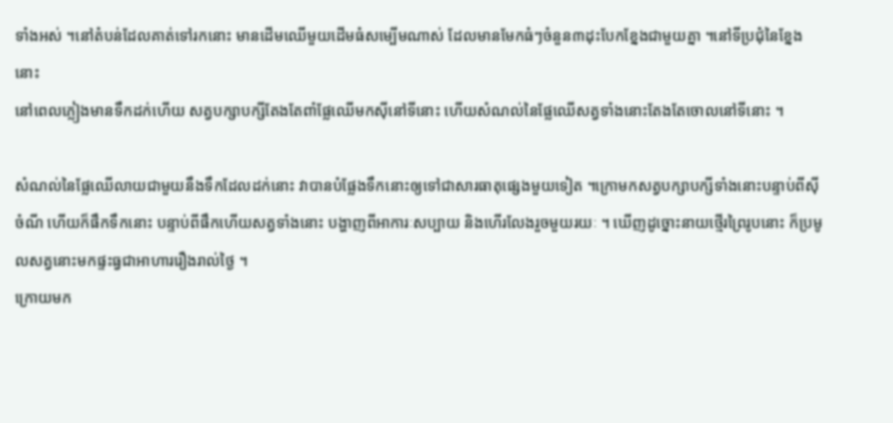ទាំងអស់ ។នៅតំបន់ដែលគាត់ទៅរកនោះ មានដើមឈើមួយដើមធំសម្បើមណាស់ ដែលមានមែកធំៗចំនួន៣ដុះបែកខ្នែងជាមួយគ្នា ។នៅទីប្រជុំនៃខ្នែងនោះ
នៅពេលភ្លៀងមានទឹកដក់ហើយ សត្វបក្សាបក្សីតែងតែពាំផ្លែឈើមកស៊ីនៅទីនោះ ហើយសំណល់នៃផ្លែឈើសត្វទាំងនោះតែងតែចោលនៅទីនោះ ។

សំណល់នៃផ្លែឈើលាយជាមួយនឹងទឹកដែលដក់នោះ វាបានបំផ្លែងទឹកនោះឲ្យទៅជាសារធាតុផ្សេងមួយទៀត ។ក្រោមកសត្វបក្សាបក្សីទាំងនោះបន្ទាប់ពីស៊ីចំណី ហើយក៏ផឹកទឹកនោះ បន្ទាប់ពីផឹកហើយសត្វទាំងនោះ បង្ហាញពីអាការៈសប្បាយ និងហើរលែងរួចមួយរយៈ ។ ឃើញដូច្នោះនាយថ្មើរព្រៃរូបនោះ ក៏ប្រមូលសត្វនោះមកផ្ទះធ្វជាអាហាររឿងរាល់ថ្ងៃ ។
ក្រោយមក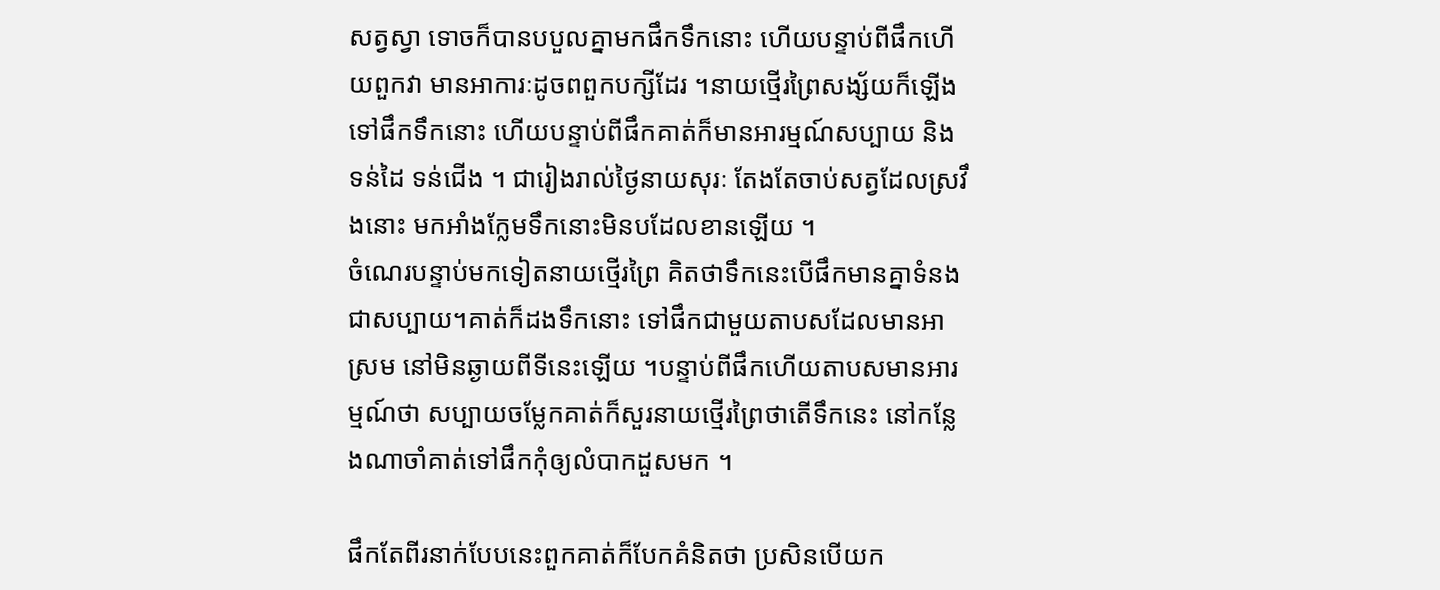សត្វស្វា ទោចក៏បានបបួលគ្នាមកផឹកទឹកនោះ ហើយបន្ទាប់ពីផឹកហើយពួកវា មានអាការៈដូចពពួកបក្សីដែរ ។នាយថ្មើរព្រៃសង្ស័យក៏ឡើងទៅផឹកទឹកនោះ ហើយបន្ទាប់ពីផឹកគាត់ក៏មានអារម្មណ៍សប្បាយ និងទន់ដៃ ទន់ជើង ។ ជារៀងរាល់ថ្ងៃនាយសុរៈ តែងតែចាប់សត្វដែលស្រវឹងនោះ មកអាំងក្លែមទឹកនោះមិនបដែលខានឡើយ ។
ចំណេរបន្ទាប់មកទៀតនាយថ្មើរព្រៃ គិតថាទឹកនេះបើផឹកមានគ្នាទំនងជាសប្បាយ។គាត់ក៏ដងទឹកនោះ ទៅផឹកជាមួយតាបសដែលមានអាស្រម នៅមិនឆ្ងាយពីទីនេះឡើយ ។បន្ទាប់ពីផឹកហើយតាបសមានអារម្មណ៍ថា សប្បាយចម្លែកគាត់ក៏សួរនាយថ្មើរព្រៃថាតើទឹកនេះ នៅកន្លែងណាចាំគាត់ទៅផឹកកុំឲ្យលំបាកដួសមក ។

ផឹកតែពីរនាក់បែបនេះពួកគាត់ក៏បែកគំនិតថា ប្រសិនបើយក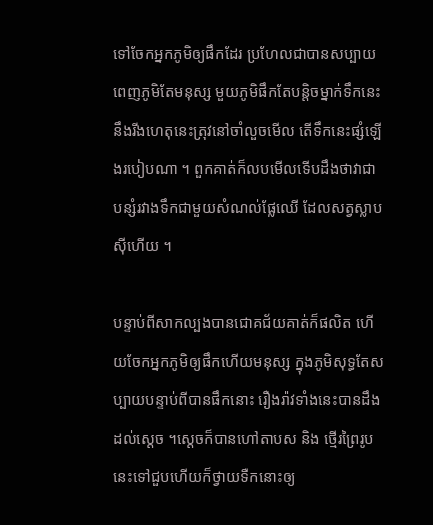ទៅចែកអ្នកភូមិឲ្យផឹកដែរ ប្រហែលជាបានសប្បាយពេញភូមិតែមនុស្ស មួយភូមិផឹកតែបន្តិចម្នាក់ទឹកនេះ នឹងរីងហេតុនេះត្រុវនៅចាំលួចមើល តើទឹកនេះផ្សំឡើងរបៀបណា ។ ពួកគាត់ក៏លបមើលទើបដឹងថាវាជា
បន្សំរវាងទឹកជាមួយសំណល់ផ្លែឈើ ដែលសត្វស្លាបស៊ីហើយ ។

បន្ទាប់ពីសាកល្បងបានជោគជ័យគាត់ក៏ផលិត ហើយចែកអ្នកភូមិឲ្យផឹកហើយមនុស្ស ក្នុងភូមិសុទ្ធតែសប្បាយបន្ទាប់ពីបានផឹកនោះ រឿងរ៉ាវទាំងនេះបានដឹងដល់ស្ដេច ។ស្ដេចក៏បានហៅតាបស និង ថ្មើរព្រៃរូបនេះទៅជួបហើយក៏ថ្វាយទឺកនោះឲ្យ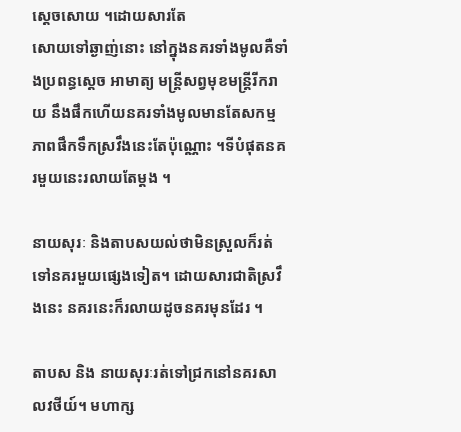ស្ដេចសោយ ។ដោយសារតែ
សោយទៅឆ្ងាញ់នោះ នៅក្នុងនគរទាំងមូលគឺទាំងប្រពន្ធស្ដេច អាមាត្យ មន្ត្រីសព្វមុខមន្ត្រីរីករាយ នឹងផឹកហើយនគរទាំងមូលមានតែសកម្មភាពផឹកទឹកស្រវឹងនេះតែប៉ុណ្ណោះ ។ទីបំផុតនគរមួយនេះរលាយតែម្ដង ។

នាយសុរៈ និងតាបសយល់ថាមិនស្រួលក៏រត់ទៅនគរមួយផ្សេងទៀត។ ដោយសារជាតិស្រវឹងនេះ នគរនេះក៏រលាយដូចនគរមុនដែរ ។

តាបស និង នាយសុរៈរត់ទៅជ្រកនៅនគរសាលវថីយ៍។ មហាក្ស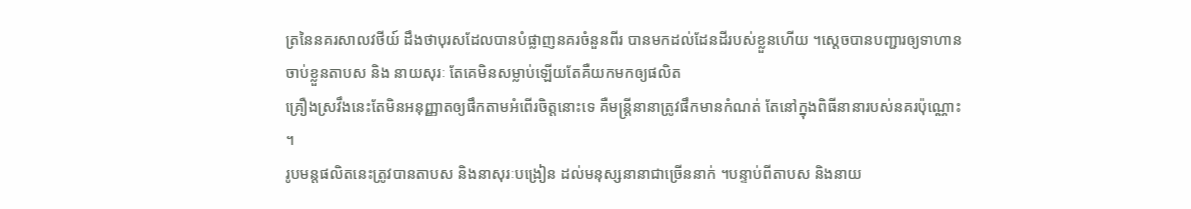ត្រនៃនគរសាលវថីយ៍ ដឹងថាបុរសដែលបានបំផ្លាញនគរចំនួនពីរ បានមកដល់ដែនដីរបស់ខ្លួនហើយ ។ស្ដេចបានបញ្ជារឲ្យទាហានចាប់ខ្លួនតាបស និង នាយសុរៈ តែគេមិនសម្លាប់ឡើយតែគឺយកមកឲ្យផលិត
គ្រឿងស្រវឹងនេះតែមិនអនុញ្ញាតឲ្យផឹកតាមអំពើរចិត្តនោះទេ គឺមន្ត្រីនានាត្រូវផឹកមានកំណត់ តែនៅក្នុងពិធីនានារបស់នគរប៉ុណ្ណោះ ។
រូបមន្តផលិតនេះត្រូវបានតាបស និងនាសុរៈបង្រៀន ដល់មនុស្សនានាជាច្រើននាក់ ។បន្ទាប់ពីតាបស និងនាយ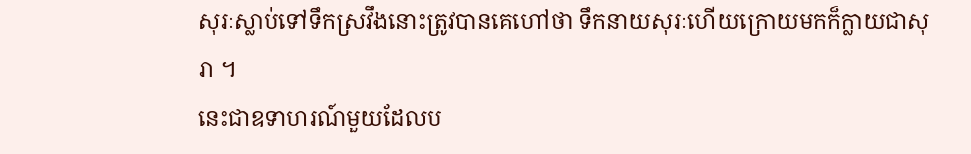សុរៈស្លាប់ទៅទឹកស្រវឹងនោះត្រូវបានគេហៅថា ទឹកនាយសុរៈហើយក្រោយមកក៏ក្លាយជាសុរា ។
នេះជាឧទាហរណ៍មួយដែលប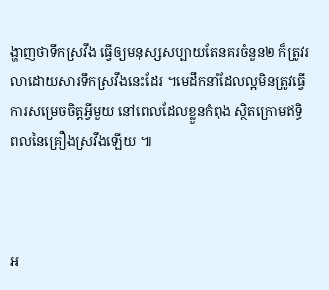ង្ហាញថាទឹកស្រវឹង ធ្វើឲ្យមនុស្សសប្បាយតែនគរចំនួន២ ក៏ត្រូវរលាដោយសារទឹកស្រវឹងនេះដែរ ។មេដឹកនាំដែលល្អមិនត្រូវធ្វើការសម្រេចចិត្តអ្វីមួយ នៅពេលដែលខ្លួនកំពុង ស្ថិតក្រោមឥទ្ធិពលនៃគ្រឿងស្រវឹងឡើយ ៕



អ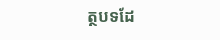ត្ថបទដែ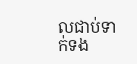លជាប់ទាក់ទង